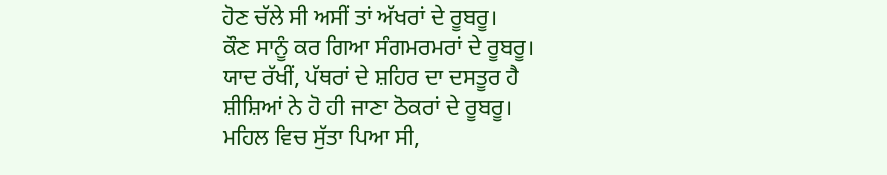ਹੋਣ ਚੱਲੇ ਸੀ ਅਸੀਂ ਤਾਂ ਅੱਖਰਾਂ ਦੇ ਰੂਬਰੂ।
ਕੌਣ ਸਾਨੂੰ ਕਰ ਗਿਆ ਸੰਗਮਰਮਰਾਂ ਦੇ ਰੂਬਰੂ।
ਯਾਦ ਰੱਖੀਂ, ਪੱਥਰਾਂ ਦੇ ਸ਼ਹਿਰ ਦਾ ਦਸਤੂਰ ਹੈ
ਸ਼ੀਸ਼ਿਆਂ ਨੇ ਹੋ ਹੀ ਜਾਣਾ ਠੋਕਰਾਂ ਦੇ ਰੂਬਰੂ।
ਮਹਿਲ ਵਿਚ ਸੁੱਤਾ ਪਿਆ ਸੀ,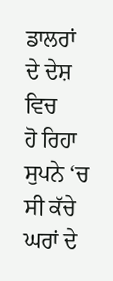ਡਾਲਰਾਂ ਦੇ ਦੇਸ਼ ਵਿਚ
ਹੋ ਰਿਹਾ ਸੁਪਨੇ ‘ਚ ਸੀ ਕੱਚੇ ਘਰਾਂ ਦੇ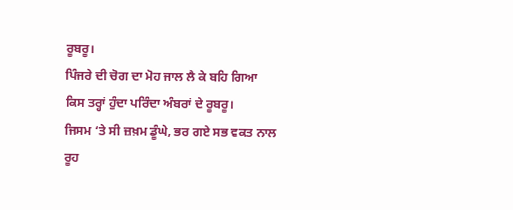ਰੂਬਰੂ।
ਪਿੰਜਰੇ ਦੀ ਚੋਗ ਦਾ ਮੋਹ ਜਾਲ ਲੈ ਕੇ ਬਹਿ ਗਿਆ
ਕਿਸ ਤਰ੍ਹਾਂ ਹੁੰਦਾ ਪਰਿੰਦਾ ਅੰਬਰਾਂ ਦੇ ਰੂਬਰੂ।
ਜਿਸਮ ‘ਤੇ ਸੀ ਜ਼ਖ਼ਮ ਡੂੰਘੇ, ਭਰ ਗਏ ਸਭ ਵਕਤ ਨਾਲ
ਰੂਹ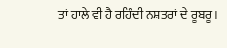ਤਾਂ ਹਾਲੇ ਵੀ ਹੈ ਰਹਿੰਦੀ ਨਸ਼ਤਰਾਂ ਦੇ ਰੂਬਰੂ।